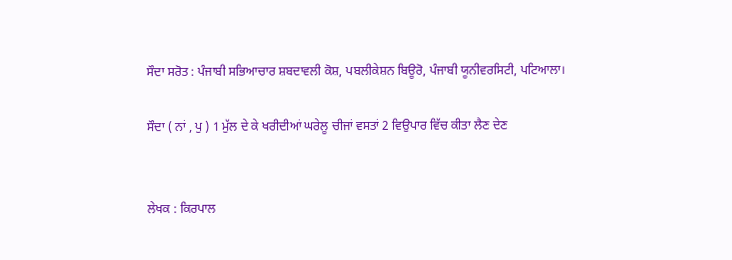ਸੌਦਾ ਸਰੋਤ : ਪੰਜਾਬੀ ਸਭਿਆਚਾਰ ਸ਼ਬਦਾਵਲੀ ਕੋਸ਼, ਪਬਲੀਕੇਸ਼ਨ ਬਿਊਰੋ, ਪੰਜਾਬੀ ਯੂਨੀਵਰਸਿਟੀ, ਪਟਿਆਲਾ।

ਸੌਦਾ ( ਨਾਂ , ਪੁ ) 1 ਮੁੱਲ ਦੇ ਕੇ ਖਰੀਦੀਆਂ ਘਰੇਲੂ ਚੀਜਾਂ ਵਸਤਾਂ 2 ਵਿਉਪਾਰ ਵਿੱਚ ਕੀਤਾ ਲੈਣ ਦੇਣ


ਲੇਖਕ : ਕਿਰਪਾਲ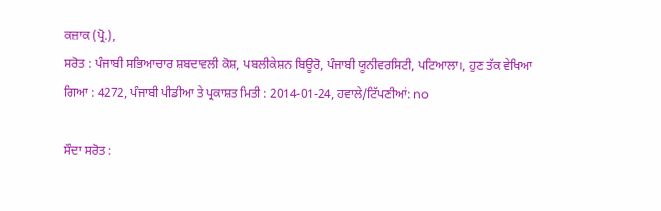ਕਜ਼ਾਕ (ਪ੍ਰੋ.),
ਸਰੋਤ : ਪੰਜਾਬੀ ਸਭਿਆਚਾਰ ਸ਼ਬਦਾਵਲੀ ਕੋਸ਼, ਪਬਲੀਕੇਸ਼ਨ ਬਿਊਰੋ, ਪੰਜਾਬੀ ਯੂਨੀਵਰਸਿਟੀ, ਪਟਿਆਲਾ।, ਹੁਣ ਤੱਕ ਵੇਖਿਆ ਗਿਆ : 4272, ਪੰਜਾਬੀ ਪੀਡੀਆ ਤੇ ਪ੍ਰਕਾਸ਼ਤ ਮਿਤੀ : 2014-01-24, ਹਵਾਲੇ/ਟਿੱਪਣੀਆਂ: no

ਸੌਦਾ ਸਰੋਤ :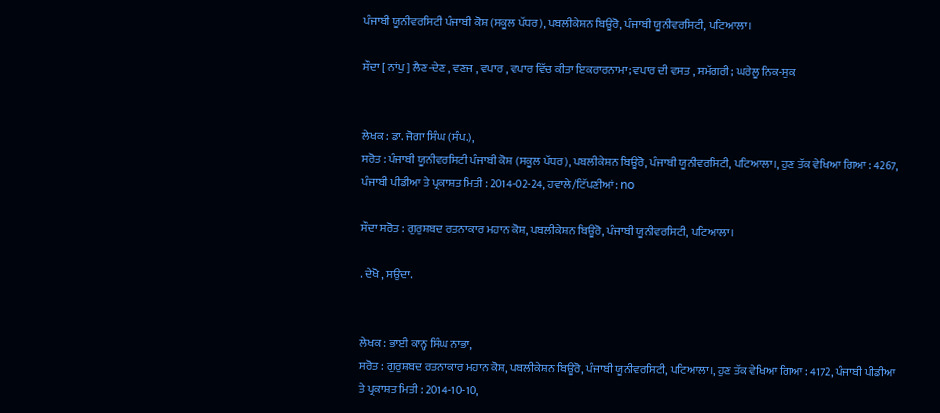ਪੰਜਾਬੀ ਯੂਨੀਵਰਸਿਟੀ ਪੰਜਾਬੀ ਕੋਸ਼ (ਸਕੂਲ ਪੱਧਰ), ਪਬਲੀਕੇਸ਼ਨ ਬਿਊਰੋ, ਪੰਜਾਬੀ ਯੂਨੀਵਰਸਿਟੀ, ਪਟਿਆਲਾ।

ਸੌਦਾ [ ਨਾਂਪੁ ] ਲੈਣ-ਦੇਣ , ਵਣਜ , ਵਪਾਰ , ਵਪਾਰ ਵਿੱਚ ਕੀਤਾ ਇਕਰਾਰਨਾਮਾ; ਵਪਾਰ ਦੀ ਵਸਤ , ਸਮੱਗਰੀ; ਘਰੇਲੂ ਨਿਕ-ਸੁਕ


ਲੇਖਕ : ਡਾ. ਜੋਗਾ ਸਿੰਘ (ਸੰਪ.),
ਸਰੋਤ : ਪੰਜਾਬੀ ਯੂਨੀਵਰਸਿਟੀ ਪੰਜਾਬੀ ਕੋਸ਼ (ਸਕੂਲ ਪੱਧਰ), ਪਬਲੀਕੇਸ਼ਨ ਬਿਊਰੋ, ਪੰਜਾਬੀ ਯੂਨੀਵਰਸਿਟੀ, ਪਟਿਆਲਾ।, ਹੁਣ ਤੱਕ ਵੇਖਿਆ ਗਿਆ : 4267, ਪੰਜਾਬੀ ਪੀਡੀਆ ਤੇ ਪ੍ਰਕਾਸ਼ਤ ਮਿਤੀ : 2014-02-24, ਹਵਾਲੇ/ਟਿੱਪਣੀਆਂ: no

ਸੌਦਾ ਸਰੋਤ : ਗੁਰੁਸ਼ਬਦ ਰਤਨਾਕਾਰ ਮਹਾਨ ਕੋਸ਼, ਪਬਲੀਕੇਸ਼ਨ ਬਿਊਰੋ, ਪੰਜਾਬੀ ਯੂਨੀਵਰਸਿਟੀ, ਪਟਿਆਲਾ।

. ਦੇਖੋ , ਸਉਦਾ.


ਲੇਖਕ : ਭਾਈ ਕਾਨ੍ਹ ਸਿੰਘ ਨਾਭਾ,
ਸਰੋਤ : ਗੁਰੁਸ਼ਬਦ ਰਤਨਾਕਾਰ ਮਹਾਨ ਕੋਸ਼, ਪਬਲੀਕੇਸ਼ਨ ਬਿਊਰੋ, ਪੰਜਾਬੀ ਯੂਨੀਵਰਸਿਟੀ, ਪਟਿਆਲਾ।, ਹੁਣ ਤੱਕ ਵੇਖਿਆ ਗਿਆ : 4172, ਪੰਜਾਬੀ ਪੀਡੀਆ ਤੇ ਪ੍ਰਕਾਸ਼ਤ ਮਿਤੀ : 2014-10-10,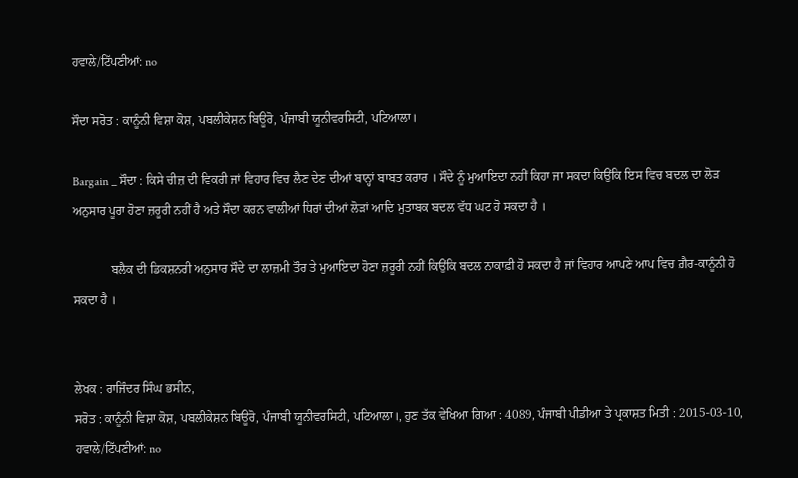ਹਵਾਲੇ/ਟਿੱਪਣੀਆਂ: no

ਸੌਦਾ ਸਰੋਤ : ਕਾਨੂੰਨੀ ਵਿਸ਼ਾ ਕੋਸ਼, ਪਬਲੀਕੇਸ਼ਨ ਬਿਊਰੋ, ਪੰਜਾਬੀ ਯੂਨੀਵਰਸਿਟੀ, ਪਟਿਆਲਾ।

Bargain _ ਸੌਦਾ : ਕਿਸੇ ਚੀਜ਼ ਦੀ ਵਿਕਰੀ ਜਾਂ ਵਿਹਾਰ ਵਿਚ ਲੈਣ ਦੇਣ ਦੀਆਂ ਬਾਨ੍ਹਾਂ ਬਾਬਤ ਕਰਾਰ । ਸੌਦੇ ਨੂੰ ਮੁਆਇਦਾ ਨਹੀਂ ਕਿਹਾ ਜਾ ਸਕਦਾ ਕਿਉਂਕਿ ਇਸ ਵਿਚ ਬਦਲ ਦਾ ਲੋੜ ਅਨੁਸਾਰ ਪੂਰਾ ਹੋਣਾ ਜ਼ਰੂਰੀ ਨਹੀਂ ਹੈ ਅਤੇ ਸੌਦਾ ਕਰਨ ਵਾਲੀਆਂ ਧਿਰਾਂ ਦੀਆਂ ਲੋੜਾਂ ਆਦਿ ਮੁਤਾਬਕ ਬਦਲ ਵੱਧ ਘਟ ਹੋ ਸਕਦਾ ਹੈ ।

            ਬਲੈਕ ਦੀ ਡਿਕਸ਼ਨਰੀ ਅਨੁਸਾਰ ਸੌਦੇ ਦਾ ਲਾਜ਼ਮੀ ਤੌਰ ਤੇ ਮੁਆਇਦਾ ਹੋਣਾ ਜ਼ਰੂਰੀ ਨਹੀਂ ਕਿਉਂਕਿ ਬਦਲ ਨਾਕਾਫ਼ੀ ਹੋ ਸਕਦਾ ਹੈ ਜਾਂ ਵਿਹਾਰ ਆਪਣੇ ਆਪ ਵਿਚ ਗ਼ੈਰ-ਕਾਨੂੰਨੀ ਹੋ ਸਕਦਾ ਹੈ ।


ਲੇਖਕ : ਰਾਜਿੰਦਰ ਸਿੰਘ ਭਸੀਨ,
ਸਰੋਤ : ਕਾਨੂੰਨੀ ਵਿਸ਼ਾ ਕੋਸ਼, ਪਬਲੀਕੇਸ਼ਨ ਬਿਊਰੋ, ਪੰਜਾਬੀ ਯੂਨੀਵਰਸਿਟੀ, ਪਟਿਆਲਾ।, ਹੁਣ ਤੱਕ ਵੇਖਿਆ ਗਿਆ : 4089, ਪੰਜਾਬੀ ਪੀਡੀਆ ਤੇ ਪ੍ਰਕਾਸ਼ਤ ਮਿਤੀ : 2015-03-10, ਹਵਾਲੇ/ਟਿੱਪਣੀਆਂ: no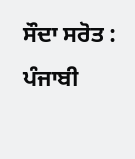ਸੌਦਾ ਸਰੋਤ : ਪੰਜਾਬੀ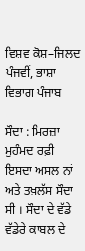ਵਿਸ਼ਵ ਕੋਸ਼–ਜਿਲਦ ਪੰਜਵੀਂ, ਭਾਸ਼ਾ ਵਿਭਾਗ ਪੰਜਾਬ

ਸੌਦਾ : ਮਿਰਜ਼ਾ ਮੁਹੰਮਦ ਰਫ਼ੀ ਇਸਦਾ ਅਸਲ ਨਾਂ ਅਤੇ ਤਖ਼ਲੱਸ ਸੌਦਾ ਸੀ । ਸੌਦਾ ਦੇ ਵੱਡੇ ਵੱਡੇਰੇ ਕਾਬਲ ਦੇ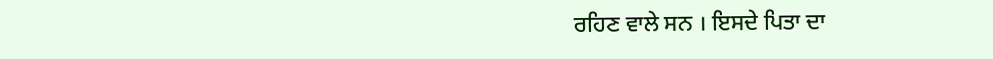ਰਹਿਣ ਵਾਲੇ ਸਨ । ਇਸਦੇ ਪਿਤਾ ਦਾ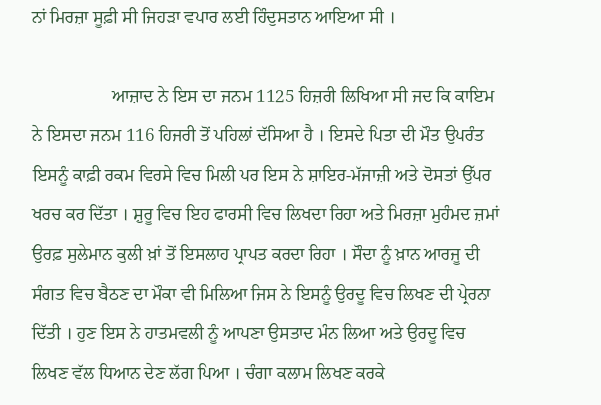ਨਾਂ ਮਿਰਜ਼ਾ ਸੂਫ਼ੀ ਸੀ ਜਿਹੜਾ ਵਪਾਰ ਲਈ ਹਿੰਦੁਸਤਾਨ ਆਇਆ ਸੀ ।

                  ਆਜ਼ਾਦ ਨੇ ਇਸ ਦਾ ਜਨਮ 1125 ਹਿਜ਼ਰੀ ਲਿਖਿਆ ਸੀ ਜਦ ਕਿ ਕਾਇਮ ਨੇ ਇਸਦਾ ਜਨਮ 116 ਹਿਜਰੀ ਤੋਂ ਪਹਿਲਾਂ ਦੱਸਿਆ ਹੈ । ਇਸਦੇ ਪਿਤਾ ਦੀ ਮੌਤ ਉਪਰੰਤ ਇਸਨੂੰ ਕਾਫ਼ੀ ਰਕਮ ਵਿਰਸੇ ਵਿਚ ਮਿਲੀ ਪਰ ਇਸ ਨੇ ਸ਼ਾਇਰ-ਮੱਜਾਜ਼ੀ ਅਤੇ ਦੋਸਤਾਂ ਉੱਪਰ ਖਰਚ ਕਰ ਦਿੱਤਾ । ਸ਼ੁਰੂ ਵਿਚ ਇਹ ਫਾਰਸੀ ਵਿਚ ਲਿਖਦਾ ਰਿਹਾ ਅਤੇ ਮਿਰਜ਼ਾ ਮੁਹੰਮਦ ਜ਼ਮਾਂ ਉਰਫ਼ ਸੁਲੇਮਾਨ ਕੁਲੀ ਖ਼ਾਂ ਤੋਂ ਇਸਲਾਹ ਪ੍ਰਾਪਤ ਕਰਦਾ ਰਿਹਾ । ਸੌਦਾ ਨੂੰ ਖ਼ਾਨ ਆਰਜੂ ਦੀ ਸੰਗਤ ਵਿਚ ਬੈਠਣ ਦਾ ਮੌਕਾ ਵੀ ਮਿਲਿਆ ਜਿਸ ਨੇ ਇਸਨੂੰ ਉਰਦੂ ਵਿਚ ਲਿਖਣ ਦੀ ਪ੍ਰੇਰਨਾ ਦਿੱਤੀ । ਹੁਣ ਇਸ ਨੇ ਹਾਤਮਵਲੀ ਨੂੰ ਆਪਣਾ ਉਸਤਾਦ ਮੰਨ ਲਿਆ ਅਤੇ ਉਰਦੂ ਵਿਚ ਲਿਖਣ ਵੱਲ ਧਿਆਨ ਦੇਣ ਲੱਗ ਪਿਆ । ਚੰਗਾ ਕਲਾਮ ਲਿਖਣ ਕਰਕੇ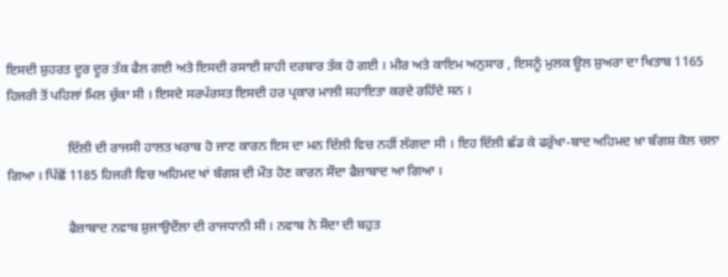ਇਸਦੀ ਸ਼ੁਹਰਤ ਦੂਰ ਦੂਰ ਤੱਕ ਫੈਲ ਗਈ ਅਤੇ ਇਸਦੀ ਰਸਾਈ ਸ਼ਾਹੀ ਦਰਬਾਰ ਤੱਕ ਹੋ ਗਈ । ਮੀਰ ਅਤੇ ਕਾਇਮ ਅਨੁਸਾਰ , ਇਸਨੂੰ ਮੁਲਕ ਊਲ ਸ਼ੁਅਰਾ ਦਾ ਖਿਤਾਬ 1165 ਹਿਜਰੀ ਤੋਂ ਪਹਿਲਾਂ ਮਿਲ ਚੁੱਕਾ ਸੀ । ਇਸਦੇ ਸਰਪੱਰਸਤ ਇਸਦੀ ਹਰ ਪ੍ਰਕਾਰ ਮਾਲੀ ਸਹਾਇਤਾ ਕਰਦੇ ਰਹਿੰਦੇ ਸਨ ।

                  ਦਿੱਲੀ ਦੀ ਰਾਜਸੀ ਹਾਲਤ ਖਰਾਬ ਹੋ ਜਾਣ ਕਾਰਨ ਇਸ ਦਾ ਮਨ ਦਿੱਲੀ ਵਿਚ ਨਹੀਂ ਲੱਗਦਾ ਸੀ । ਇਹ ਦਿੱਲੀ ਛੱਡ ਕੇ ਫਰੁੱਖਾ-ਬਾਦ ਅਹਿਮਦ ਖ਼ਾ ਬੰਗਸ਼ ਕੋਲ ਚਲਾ ਗਿਆ । ਪਿੱਛੋਂ 1185 ਹਿਜਰੀ ਵਿਚ ਅਹਿਮਦ ਖਾਂ ਬੰਗਸ਼ ਦੀ ਮੌਤ ਹੋਣ ਕਾਰਨ ਸੌਦਾ ਫੈਜ਼ਾਬਾਦ ਆ ਗਿਆ ।

                  ਫੈਜ਼ਾਬਾਦ ਨਵਾਬ ਸ਼ੁਜਾਉਦੌਲਾ ਦੀ ਰਾਜਧਾਨੀ ਸੀ । ਨਵਾਬ ਨੇ ਸੌਦਾ ਦੀ ਬਹੁਤ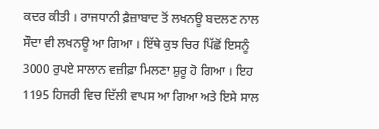ਕਦਰ ਕੀਤੀ । ਰਾਜਧਾਨੀ ਫ਼ੈਜ਼ਾਬਾਦ ਤੋਂ ਲਖਨਊ ਬਦਲਣ ਨਾਲ ਸੌਦਾ ਵੀ ਲਖਨਊ ਆ ਗਿਆ । ਇੱਥੇ ਕੁਝ ਚਿਰ ਪਿੱਛੋਂ ਇਸਨੂੰ 3000 ਰੁਪਏ ਸਾਲਾਨ ਵਜ਼ੀਫ਼ਾ ਮਿਲਣਾ ਸ਼ੁਰੂ ਹੋ ਗਿਆ । ਇਹ 1195 ਹਿਜਰੀ ਵਿਚ ਦਿੱਲੀ ਵਾਪਸ ਆ ਗਿਆ ਅਤੇ ਇਸੇ ਸਾਲ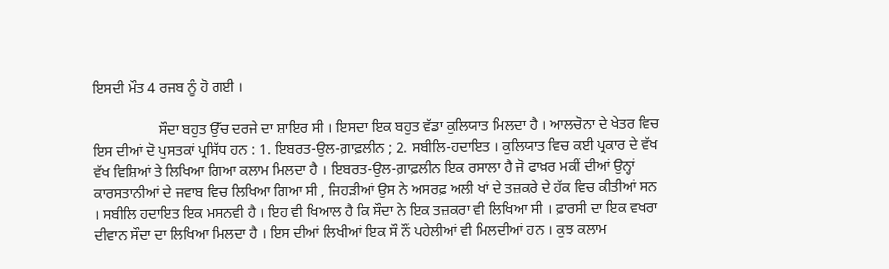ਇਸਦੀ ਮੌਤ 4 ਰਜਬ ਨੂੰ ਹੋ ਗਈ ।

                  ਸੌਦਾ ਬਹੁਤ ਉੱਚ ਦਰਜੇ ਦਾ ਸ਼ਾਇਰ ਸੀ । ਇਸਦਾ ਇਕ ਬਹੁਤ ਵੱਡਾ ਕੁਲਿਯਾਤ ਮਿਲਦਾ ਹੈ । ਆਲਚੋਨਾ ਦੇ ਖੇਤਰ ਵਿਚ ਇਸ ਦੀਆਂ ਦੋ ਪੁਸਤਕਾਂ ਪ੍ਰਸਿੱਧ ਹਨ : 1. ਇਬਰਤ-ਉਲ-ਗ਼ਾਫ਼ਲੀਨ ; 2. ਸਬੀਲਿ-ਹਦਾਇਤ । ਕੁਲਿਯਾਤ ਵਿਚ ਕਈ ਪ੍ਰਕਾਰ ਦੇ ਵੱਖ ਵੱਖ ਵਿਸ਼ਿਆਂ ਤੇ ਲਿਖਿਆ ਗਿਆ ਕਲਾਮ ਮਿਲਦਾ ਹੈ । ਇਬਰਤ-ਉਲ-ਗ਼ਾਫ਼ਲੀਨ ਇਕ ਰਸਾਲਾ ਹੈ ਜੋ ਫਾਖ਼ਰ ਮਕੀਂ ਦੀਆਂ ਉਨ੍ਹਾਂ ਕਾਰਸਤਾਨੀਆਂ ਦੇ ਜਵਾਬ ਵਿਚ ਲਿਖਿਆ ਗਿਆ ਸੀ , ਜਿਹੜੀਆਂ ਉਸ ਨੇ ਅਸਰਫ਼ ਅਲੀ ਖਾਂ ਦੇ ਤਜ਼ਕਰੇ ਦੇ ਹੱਕ ਵਿਚ ਕੀਤੀਆਂ ਸਨ । ਸਬੀਲਿ ਹਦਾਇਤ ਇਕ ਮਸਨਵੀ ਹੈ । ਇਹ ਵੀ ਖਿਆਲ ਹੈ ਕਿ ਸੌਦਾ ਨੇ ਇਕ ਤਜ਼ਕਰਾ ਵੀ ਲਿਖਿਆ ਸੀ । ਫ਼ਾਰਸੀ ਦਾ ਇਕ ਵਖਰਾ ਦੀਵਾਨ ਸੌਦਾ ਦਾ ਲਿਖਿਆ ਮਿਲਦਾ ਹੈ । ਇਸ ਦੀਆਂ ਲਿਖੀਆਂ ਇਕ ਸੌ ਨੌਂ ਪਹੇਲੀਆਂ ਵੀ ਮਿਲਦੀਆਂ ਹਨ । ਕੁਝ ਕਲਾਮ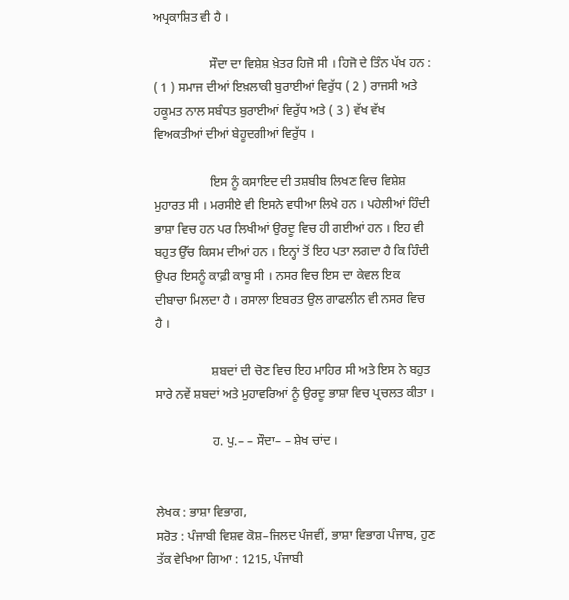ਅਪ੍ਰਕਾਸ਼ਿਤ ਵੀ ਹੈ ।

                  ਸੌਦਾ ਦਾ ਵਿਸ਼ੇਸ਼ ਖ਼ੇਤਰ ਹਿਜੋ ਸੀ । ਹਿਜੋ ਦੇ ਤਿੰਨ ਪੱਖ ਹਨ : ( 1 ) ਸਮਾਜ ਦੀਆਂ ਇਖ਼ਲਾਕੀ ਬੁਰਾਈਆਂ ਵਿਰੁੱਧ ( 2 ) ਰਾਜਸੀ ਅਤੇ ਹਕੂਮਤ ਨਾਲ ਸਬੰਧਤ ਬੁਰਾਈਆਂ ਵਿਰੁੱਧ ਅਤੇ ( 3 ) ਵੱਖ ਵੱਖ ਵਿਅਕਤੀਆਂ ਦੀਆਂ ਬੇਹੂਦਗੀਆਂ ਵਿਰੁੱਧ ।

                  ਇਸ ਨੂੰ ਕਸਾਇਦ ਦੀ ਤਸ਼ਬੀਬ ਲਿਖਣ ਵਿਚ ਵਿਸ਼ੇਸ਼ ਮੁਹਾਰਤ ਸੀ । ਮਰਸੀਏ ਵੀ ਇਸਨੇ ਵਧੀਆ ਲਿਖੇ ਹਨ । ਪਹੇਲੀਆਂ ਹਿੰਦੀ ਭਾਸ਼ਾ ਵਿਚ ਹਨ ਪਰ ਲਿਖੀਆਂ ਉਰਦੂ ਵਿਚ ਹੀ ਗਈਆਂ ਹਨ । ਇਹ ਵੀ ਬਹੁਤ ਉੱਚ ਕਿਸਮ ਦੀਆਂ ਹਨ । ਇਨ੍ਹਾਂ ਤੋਂ ਇਹ ਪਤਾ ਲਗਦਾ ਹੈ ਕਿ ਹਿੰਦੀ ਉਪਰ ਇਸਨੂੰ ਕਾਫ਼ੀ ਕਾਬੂ ਸੀ । ਨਸਰ ਵਿਚ ਇਸ ਦਾ ਕੇਵਲ ਇਕ ਦੀਬਾਚਾ ਮਿਲਦਾ ਹੈ । ਰਸਾਲਾ ਇਬਰਤ ਉਲ ਗਾਫਲੀਨ ਵੀ ਨਸਰ ਵਿਚ ਹੈ ।

                  ਸ਼ਬਦਾਂ ਦੀ ਚੋਣ ਵਿਚ ਇਹ ਮਾਹਿਰ ਸੀ ਅਤੇ ਇਸ ਨੇ ਬਹੁਤ ਸਾਰੇ ਨਵੇਂ ਸ਼ਬਦਾਂ ਅਤੇ ਮੁਹਾਵਰਿਆਂ ਨੂੰ ਉਰਦੂ ਭਾਸ਼ਾ ਵਿਚ ਪ੍ਰਚਲਤ ਕੀਤਾ ।

                  ਹ. ਪੁ.– – ਸੌਦਾ– – ਸ਼ੇਖ ਚਾਂਦ ।


ਲੇਖਕ : ਭਾਸ਼ਾ ਵਿਭਾਗ,
ਸਰੋਤ : ਪੰਜਾਬੀ ਵਿਸ਼ਵ ਕੋਸ਼–ਜਿਲਦ ਪੰਜਵੀਂ, ਭਾਸ਼ਾ ਵਿਭਾਗ ਪੰਜਾਬ, ਹੁਣ ਤੱਕ ਵੇਖਿਆ ਗਿਆ : 1215, ਪੰਜਾਬੀ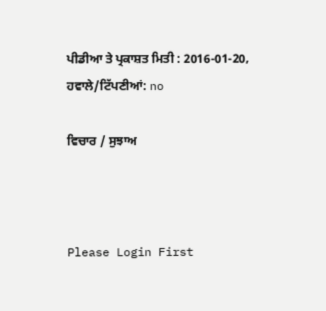ਪੀਡੀਆ ਤੇ ਪ੍ਰਕਾਸ਼ਤ ਮਿਤੀ : 2016-01-20, ਹਵਾਲੇ/ਟਿੱਪਣੀਆਂ: no

ਵਿਚਾਰ / ਸੁਝਾਅ



Please Login First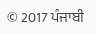© 2017 ਪੰਜਾਬੀ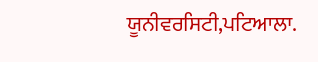ਯੂਨੀਵਰਸਿਟੀ,ਪਟਿਆਲਾ.